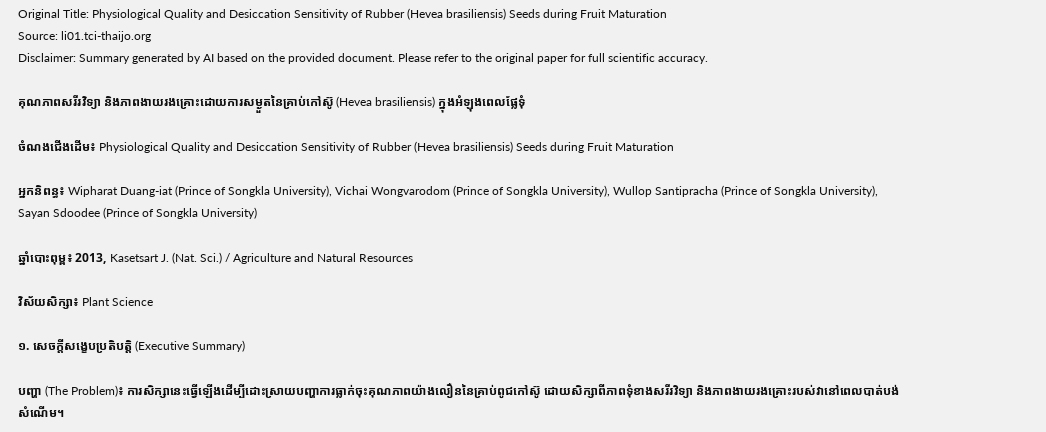Original Title: Physiological Quality and Desiccation Sensitivity of Rubber (Hevea brasiliensis) Seeds during Fruit Maturation
Source: li01.tci-thaijo.org
Disclaimer: Summary generated by AI based on the provided document. Please refer to the original paper for full scientific accuracy.

គុណភាពសរីរវិទ្យា និងភាពងាយរងគ្រោះដោយការសម្ងួតនៃគ្រាប់កៅស៊ូ (Hevea brasiliensis) ក្នុងអំឡុងពេលផ្លែទុំ

ចំណងជើងដើម៖ Physiological Quality and Desiccation Sensitivity of Rubber (Hevea brasiliensis) Seeds during Fruit Maturation

អ្នកនិពន្ធ៖ Wipharat Duang-iat (Prince of Songkla University), Vichai Wongvarodom (Prince of Songkla University), Wullop Santipracha (Prince of Songkla University), Sayan Sdoodee (Prince of Songkla University)

ឆ្នាំបោះពុម្ព៖ 2013, Kasetsart J. (Nat. Sci.) / Agriculture and Natural Resources

វិស័យសិក្សា៖ Plant Science

១. សេចក្តីសង្ខេបប្រតិបត្តិ (Executive Summary)

បញ្ហា (The Problem)៖ ការសិក្សានេះធ្វើឡើងដើម្បីដោះស្រាយបញ្ហាការធ្លាក់ចុះគុណភាពយ៉ាងលឿននៃគ្រាប់ពូជកៅស៊ូ ដោយសិក្សាពីភាពទុំខាងសរីរវិទ្យា និងភាពងាយរងគ្រោះរបស់វានៅពេលបាត់បង់សំណើម។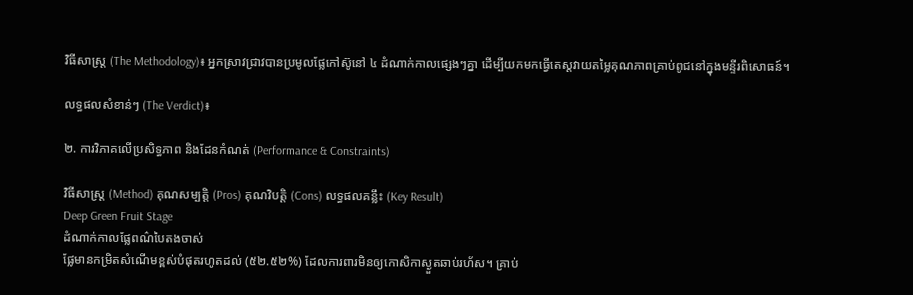វិធីសាស្ត្រ (The Methodology)៖ អ្នកស្រាវជ្រាវបានប្រមូលផ្លែកៅស៊ូនៅ ៤ ដំណាក់កាលផ្សេងៗគ្នា ដើម្បីយកមកធ្វើតេស្តវាយតម្លៃគុណភាពគ្រាប់ពូជនៅក្នុងមន្ទីរពិសោធន៍។

លទ្ធផលសំខាន់ៗ (The Verdict)៖

២. ការវិភាគលើប្រសិទ្ធភាព និងដែនកំណត់ (Performance & Constraints)

វិធីសាស្ត្រ (Method) គុណសម្បត្តិ (Pros) គុណវិបត្តិ (Cons) លទ្ធផលគន្លឹះ (Key Result)
Deep Green Fruit Stage
ដំណាក់កាលផ្លែពណ៌បៃតងចាស់
ផ្លែមានកម្រិតសំណើមខ្ពស់បំផុតរហូតដល់ (៥២.៥២%) ដែលការពារមិនឲ្យកោសិកាស្ងួតឆាប់រហ័ស។ គ្រាប់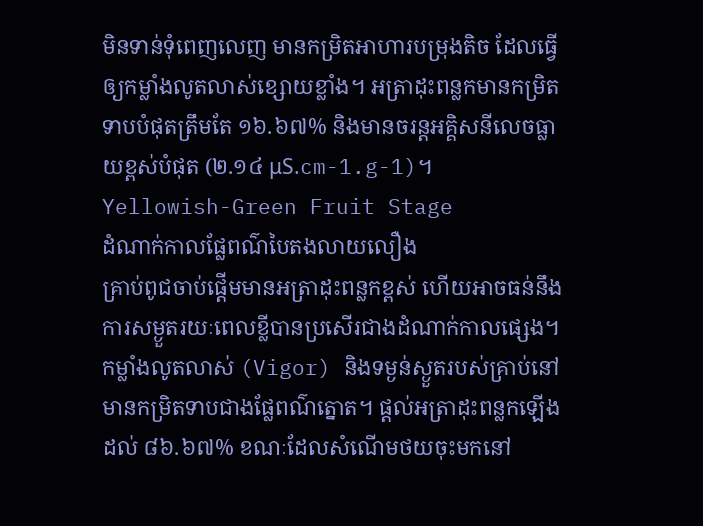មិនទាន់ទុំពេញលេញ មានកម្រិតអាហារបម្រុងតិច ដែលធ្វើឲ្យកម្លាំងលូតលាស់ខ្សោយខ្លាំង។ អត្រាដុះពន្លកមានកម្រិតទាបបំផុតត្រឹមតែ ១៦.៦៧% និងមានចរន្តអគ្គិសនីលេចធ្លាយខ្ពស់បំផុត (២.១៤ μS.cm-1.g-1)។
Yellowish-Green Fruit Stage
ដំណាក់កាលផ្លែពណ៌បៃតងលាយលឿង
គ្រាប់ពូជចាប់ផ្តើមមានអត្រាដុះពន្លកខ្ពស់ ហើយអាចធន់នឹងការសម្ងួតរយៈពេលខ្លីបានប្រសើរជាងដំណាក់កាលផ្សេង។ កម្លាំងលូតលាស់ (Vigor) និងទម្ងន់ស្ងួតរបស់គ្រាប់នៅមានកម្រិតទាបជាងផ្លែពណ៌ត្នោត។ ផ្តល់អត្រាដុះពន្លកឡើងដល់ ៨៦.៦៧% ខណៈដែលសំណើមថយចុះមកនៅ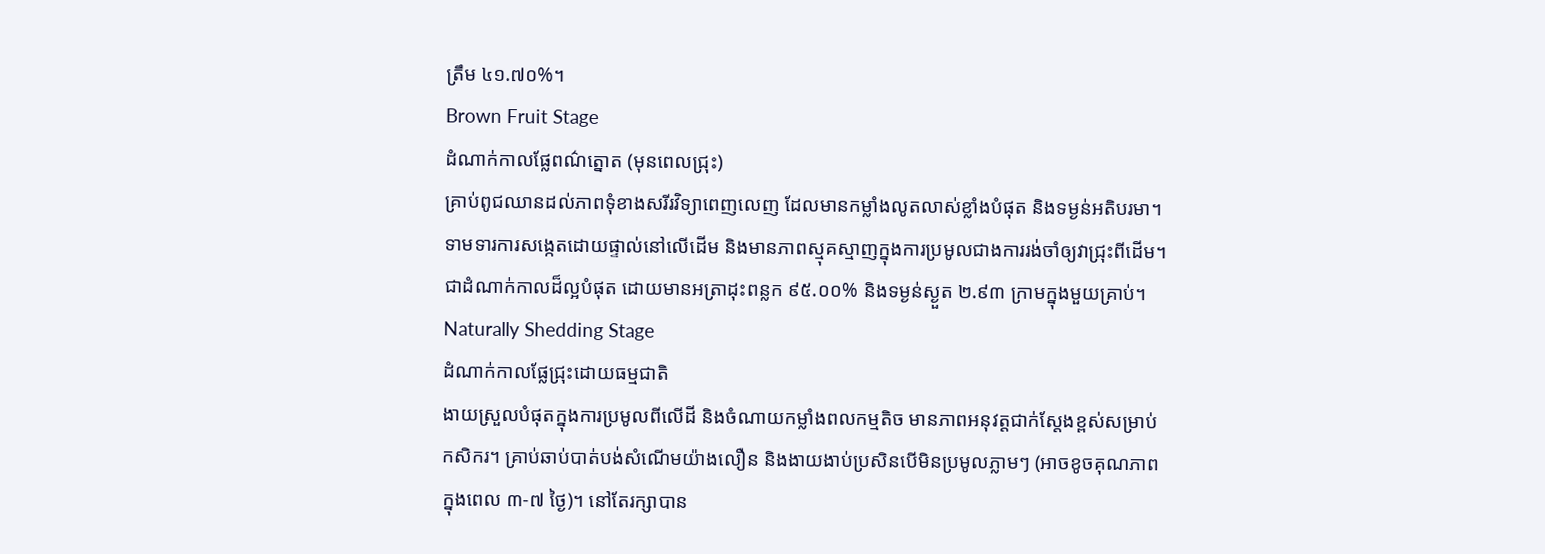ត្រឹម ៤១.៧០%។
Brown Fruit Stage
ដំណាក់កាលផ្លែពណ៌ត្នោត (មុនពេលជ្រុះ)
គ្រាប់ពូជឈានដល់ភាពទុំខាងសរីរវិទ្យាពេញលេញ ដែលមានកម្លាំងលូតលាស់ខ្លាំងបំផុត និងទម្ងន់អតិបរមា។ ទាមទារការសង្កេតដោយផ្ទាល់នៅលើដើម និងមានភាពស្មុគស្មាញក្នុងការប្រមូលជាងការរង់ចាំឲ្យវាជ្រុះពីដើម។ ជាដំណាក់កាលដ៏ល្អបំផុត ដោយមានអត្រាដុះពន្លក ៩៥.០០% និងទម្ងន់ស្ងួត ២.៩៣ ក្រាមក្នុងមួយគ្រាប់។
Naturally Shedding Stage
ដំណាក់កាលផ្លែជ្រុះដោយធម្មជាតិ
ងាយស្រួលបំផុតក្នុងការប្រមូលពីលើដី និងចំណាយកម្លាំងពលកម្មតិច មានភាពអនុវត្តជាក់ស្តែងខ្ពស់សម្រាប់កសិករ។ គ្រាប់ឆាប់បាត់បង់សំណើមយ៉ាងលឿន និងងាយងាប់ប្រសិនបើមិនប្រមូលភ្លាមៗ (អាចខូចគុណភាពក្នុងពេល ៣-៧ ថ្ងៃ)។ នៅតែរក្សាបាន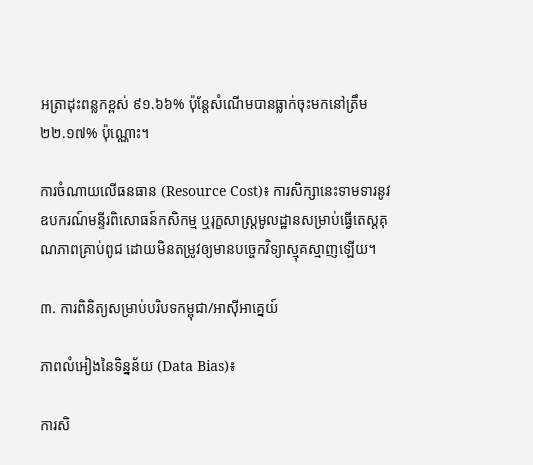អត្រាដុះពន្លកខ្ពស់ ៩១.៦៦% ប៉ុន្តែសំណើមបានធ្លាក់ចុះមកនៅត្រឹម ២២.១៧% ប៉ុណ្ណោះ។

ការចំណាយលើធនធាន (Resource Cost)៖ ការសិក្សានេះទាមទារនូវឧបករណ៍មន្ទីរពិសោធន៍កសិកម្ម ឬរុក្ខសាស្ត្រមូលដ្ឋានសម្រាប់ធ្វើតេស្តគុណភាពគ្រាប់ពូជ ដោយមិនតម្រូវឲ្យមានបច្ចេកវិទ្យាស្មុគស្មាញឡើយ។

៣. ការពិនិត្យសម្រាប់បរិបទកម្ពុជា/អាស៊ីអាគ្នេយ៍

ភាពលំអៀងនៃទិន្នន័យ (Data Bias)៖

ការសិ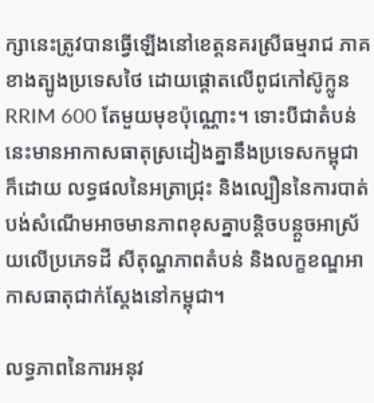ក្សានេះត្រូវបានធ្វើឡើងនៅខេត្តនគរស្រីធម្មរាជ ភាគខាងត្បូងប្រទេសថៃ ដោយផ្តោតលើពូជកៅស៊ូក្លូន RRIM 600 តែមួយមុខប៉ុណ្ណោះ។ ទោះបីជាតំបន់នេះមានអាកាសធាតុស្រដៀងគ្នានឹងប្រទេសកម្ពុជាក៏ដោយ លទ្ធផលនៃអត្រាជ្រុះ និងល្បឿននៃការបាត់បង់សំណើមអាចមានភាពខុសគ្នាបន្តិចបន្តួចអាស្រ័យលើប្រភេទដី សីតុណ្ហភាពតំបន់ និងលក្ខខណ្ឌអាកាសធាតុជាក់ស្តែងនៅកម្ពុជា។

លទ្ធភាពនៃការអនុវ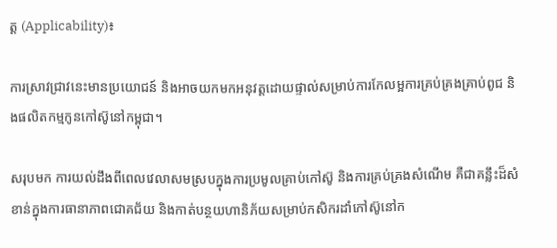ត្ត (Applicability)៖

ការស្រាវជ្រាវនេះមានប្រយោជន៍ និងអាចយកមកអនុវត្តដោយផ្ទាល់សម្រាប់ការកែលម្អការគ្រប់គ្រងគ្រាប់ពូជ និងផលិតកម្មកូនកៅស៊ូនៅកម្ពុជា។

សរុបមក ការយល់ដឹងពីពេលវេលាសមស្របក្នុងការប្រមូលគ្រាប់កៅស៊ូ និងការគ្រប់គ្រងសំណើម គឺជាគន្លឹះដ៏សំខាន់ក្នុងការធានាភាពជោគជ័យ និងកាត់បន្ថយហានិភ័យសម្រាប់កសិករដាំកៅស៊ូនៅក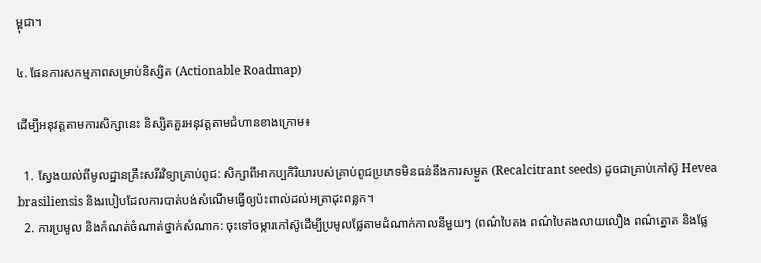ម្ពុជា។

៤. ផែនការសកម្មភាពសម្រាប់និស្សិត (Actionable Roadmap)

ដើម្បីអនុវត្តតាមការសិក្សានេះ និស្សិតគួរអនុវត្តតាមជំហានខាងក្រោម៖

  1. ស្វែងយល់ពីមូលដ្ឋានគ្រឹះសរីរវិទ្យាគ្រាប់ពូជ: សិក្សាពីអាកប្បកិរិយារបស់គ្រាប់ពូជប្រភេទមិនធន់នឹងការសម្ងួត (Recalcitrant seeds) ដូចជាគ្រាប់កៅស៊ូ Hevea brasiliensis និងរបៀបដែលការបាត់បង់សំណើមធ្វើឲ្យប៉ះពាល់ដល់អត្រាដុះពន្លក។
  2. ការប្រមូល និងកំណត់ចំណាត់ថ្នាក់សំណាក: ចុះទៅចម្ការកៅស៊ូដើម្បីប្រមូលផ្លែតាមដំណាក់កាលនីមួយៗ (ពណ៌បៃតង ពណ៌បៃតងលាយលឿង ពណ៌ត្នោត និងផ្លែ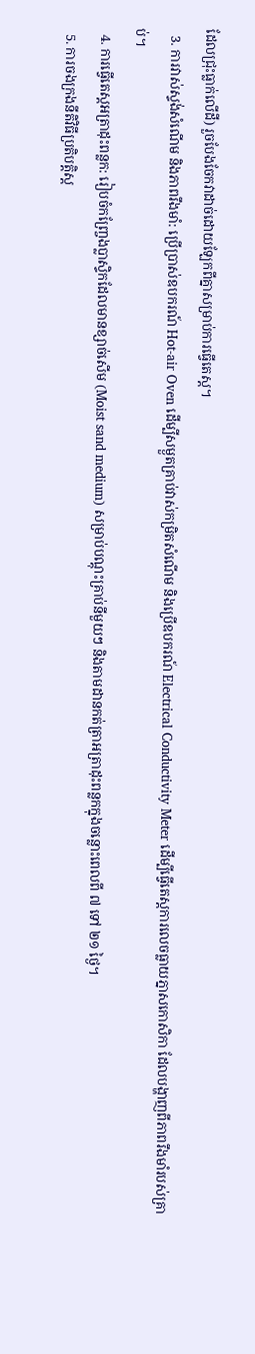ដែលជ្រុះធ្លាក់លើដី) រួចបែងចែកវាដាច់ដោយឡែកពីគ្នាសម្រាប់ការធ្វើតេស្ត។
  3. ការវាស់ស្ទង់សំណើម និងភាពរឹងមាំ: ប្រើប្រាស់ឧបករណ៍ Hot-air Oven ដើម្បីសម្ងួតគ្រាប់វាស់កម្រិតសំណើម និងប្រើឧបករណ៍ Electrical Conductivity Meter ដើម្បីធ្វើតេស្តការលេចធ្លាយភ្នាសកោសិកា ដែលបង្ហាញពីភាពរឹងមាំរបស់គ្រាប់។
  4. ការធ្វើតេស្តអត្រាដុះពន្លក: រៀបចំកញ្ច្រែងប្លាស្ទិកដែលមានខ្សាច់សើម (Moist sand medium) សម្រាប់បណ្តុះគ្រាប់នីមួយៗ និងតាមដានកត់ត្រាអត្រាដុះពន្លកក្នុងចន្លោះពេលពី ៧ ទៅ ២១ ថ្ងៃ។
  5. ការចងក្រងនីតិវិធីប្រតិបត្តិស្ត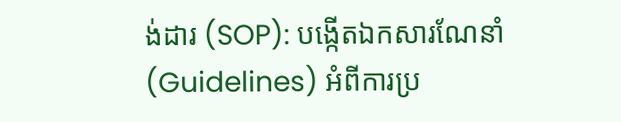ង់ដារ (SOP): បង្កើតឯកសារណែនាំ (Guidelines) អំពីការប្រ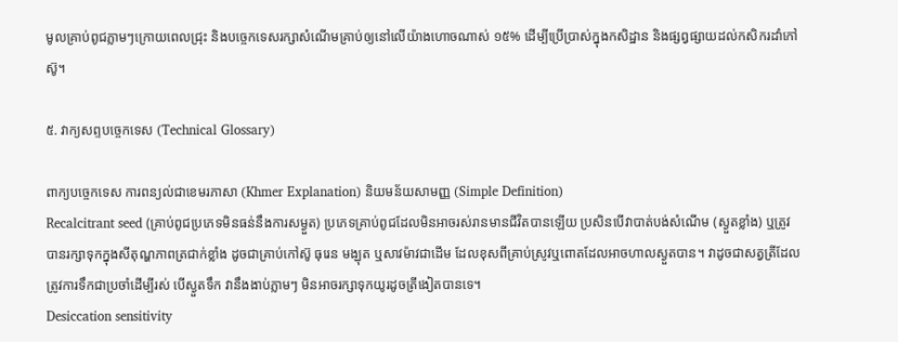មូលគ្រាប់ពូជភ្លាមៗក្រោយពេលជ្រុះ និងបច្ចេកទេសរក្សាសំណើមគ្រាប់ឲ្យនៅលើយ៉ាងហោចណាស់ ១៥% ដើម្បីប្រើប្រាស់ក្នុងកសិដ្ឋាន និងផ្សព្វផ្សាយដល់កសិករដាំកៅស៊ូ។

៥. វាក្យសព្ទបច្ចេកទេស (Technical Glossary)

ពាក្យបច្ចេកទេស ការពន្យល់ជាខេមរភាសា (Khmer Explanation) និយមន័យសាមញ្ញ (Simple Definition)
Recalcitrant seed (គ្រាប់ពូជប្រភេទមិនធន់នឹងការសម្ងួត) ប្រភេទគ្រាប់ពូជដែលមិនអាចរស់រានមានជីវិតបានឡើយ ប្រសិនបើវាបាត់បង់សំណើម (ស្ងួតខ្លាំង) ឬត្រូវបានរក្សាទុកក្នុងសីតុណ្ហភាពត្រជាក់ខ្លាំង ដូចជាគ្រាប់កៅស៊ូ ធុរេន មង្ឃុត ឬសាវម៉ាវជាដើម ដែលខុសពីគ្រាប់ស្រូវឬពោតដែលអាចហាលស្ងួតបាន។ វាដូចជាសត្វត្រីដែលត្រូវការទឹកជាប្រចាំដើម្បីរស់ បើស្ងួតទឹក វានឹងងាប់ភ្លាមៗ មិនអាចរក្សាទុកយូរដូចត្រីងៀតបានទេ។
Desiccation sensitivity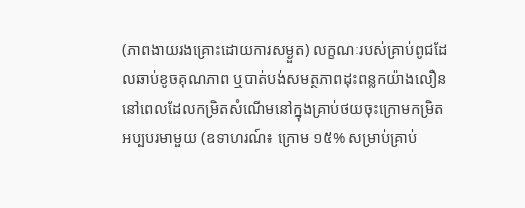(ភាពងាយរងគ្រោះដោយការសម្ងួត) លក្ខណៈរបស់គ្រាប់ពូជដែលឆាប់ខូចគុណភាព ឬបាត់បង់សមត្ថភាពដុះពន្លកយ៉ាងលឿន នៅពេលដែលកម្រិតសំណើមនៅក្នុងគ្រាប់ថយចុះក្រោមកម្រិតអប្បបរមាមួយ (ឧទាហរណ៍៖ ក្រោម ១៥% សម្រាប់គ្រាប់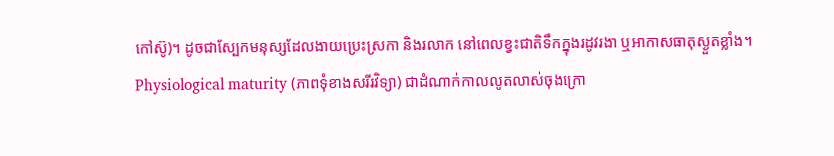កៅស៊ូ)។ ដូចជាស្បែកមនុស្សដែលងាយប្រេះស្រកា និងរលាក នៅពេលខ្វះជាតិទឹកក្នុងរដូវរងា ឬអាកាសធាតុស្ងួតខ្លាំង។
Physiological maturity (ភាពទុំខាងសរីរវិទ្យា) ជាដំណាក់កាលលូតលាស់ចុងក្រោ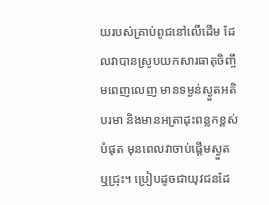យរបស់គ្រាប់ពូជនៅលើដើម ដែលវាបានស្រូបយកសារធាតុចិញ្ចឹមពេញលេញ មានទម្ងន់ស្ងួតអតិបរមា និងមានអត្រាដុះពន្លកខ្ពស់បំផុត មុនពេលវាចាប់ផ្តើមស្ងួត ឬជ្រុះ។ ប្រៀបដូចជាយុវជនដែ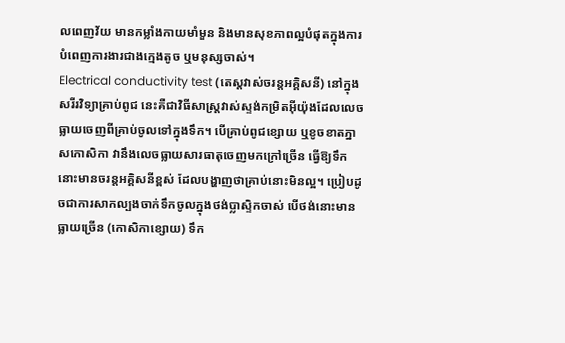លពេញវ័យ មានកម្លាំងកាយមាំមួន និងមានសុខភាពល្អបំផុតក្នុងការបំពេញការងារជាងក្មេងតូច ឬមនុស្សចាស់។
Electrical conductivity test (តេស្តវាស់ចរន្តអគ្គិសនី) នៅក្នុងសរីរវិទ្យាគ្រាប់ពូជ នេះគឺជាវិធីសាស្ត្រវាស់ស្ទង់កម្រិតអ៊ីយ៉ុងដែលលេចធ្លាយចេញពីគ្រាប់ចូលទៅក្នុងទឹក។ បើគ្រាប់ពូជខ្សោយ ឬខូចខាតភ្នាសកោសិកា វានឹងលេចធ្លាយសារធាតុចេញមកក្រៅច្រើន ធ្វើឱ្យទឹកនោះមានចរន្តអគ្គិសនីខ្ពស់ ដែលបង្ហាញថាគ្រាប់នោះមិនល្អ។ ប្រៀបដូចជាការសាកល្បងចាក់ទឹកចូលក្នុងថង់ប្លាស្ទិកចាស់ បើថង់នោះមានធ្លាយច្រើន (កោសិកាខ្សោយ) ទឹក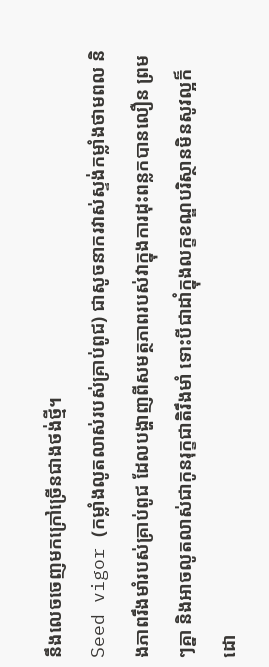នឹងលេចចេញមកក្រៅច្រើនជាងថង់ថ្មី។
Seed vigor (កម្លាំងលូតលាស់របស់គ្រាប់ពូជ) ជាសូចនាករវាស់ស្ទង់កម្លាំងថាមពល និងភាពរឹងមាំរបស់គ្រាប់ពូជ ដែលបង្ហាញពីសមត្ថភាពរបស់វាក្នុងការដុះពន្លកបានលឿន ព្រមៗគ្នា និងអាចលូតលាស់ជាកូនរុក្ខជាតិរឹងមាំ ទោះបីជាដាំក្នុងលក្ខខណ្ឌបរិស្ថានមិនសូវល្អក៏ដោ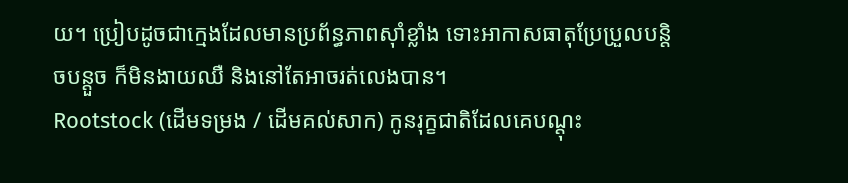យ។ ប្រៀបដូចជាក្មេងដែលមានប្រព័ន្ធភាពស៊ាំខ្លាំង ទោះអាកាសធាតុប្រែប្រួលបន្តិចបន្តួច ក៏មិនងាយឈឺ និងនៅតែអាចរត់លេងបាន។
Rootstock (ដើមទម្រង / ដើមគល់សាក) កូនរុក្ខជាតិដែលគេបណ្តុះ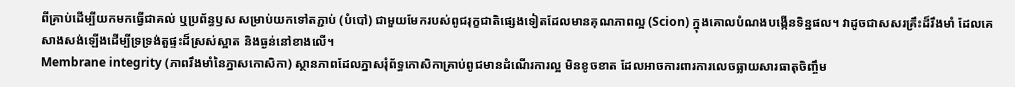ពីគ្រាប់ដើម្បីយកមកធ្វើជាគល់ ឬប្រព័ន្ធឫស សម្រាប់យកទៅតភ្ជាប់ (បំបៅ) ជាមួយមែករបស់ពូជរុក្ខជាតិផ្សេងទៀតដែលមានគុណភាពល្អ (Scion) ក្នុងគោលបំណងបង្កើនទិន្នផល។ វាដូចជាសសរគ្រឹះដ៏រឹងមាំ ដែលគេសាងសង់ឡើងដើម្បីទ្រទ្រង់តួផ្ទះដ៏ស្រស់ស្អាត និងធ្ងន់នៅខាងលើ។
Membrane integrity (ភាពរឹងមាំនៃភ្នាសកោសិកា) ស្ថានភាពដែលភ្នាសរុំព័ទ្ធកោសិកាគ្រាប់ពូជមានដំណើរការល្អ មិនខូចខាត ដែលអាចការពារការលេចធ្លាយសារធាតុចិញ្ចឹម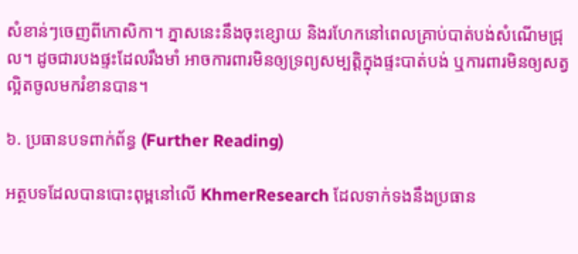សំខាន់ៗចេញពីកោសិកា។ ភ្នាសនេះនឹងចុះខ្សោយ និងរហែកនៅពេលគ្រាប់បាត់បង់សំណើមជ្រុល។ ដូចជារបងផ្ទះដែលរឹងមាំ អាចការពារមិនឲ្យទ្រព្យសម្បត្តិក្នុងផ្ទះបាត់បង់ ឬការពារមិនឲ្យសត្វល្អិតចូលមករំខានបាន។

៦. ប្រធានបទពាក់ព័ន្ធ (Further Reading)

អត្ថបទដែលបានបោះពុម្ពនៅលើ KhmerResearch ដែលទាក់ទងនឹងប្រធាន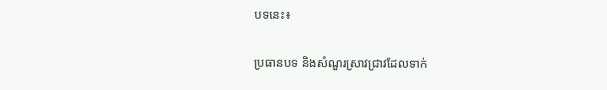បទនេះ៖

ប្រធានបទ និងសំណួរស្រាវជ្រាវដែលទាក់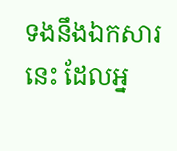ទងនឹងឯកសារនេះ ដែលអ្ន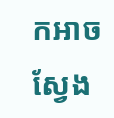កអាចស្វែង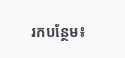រកបន្ថែម៖